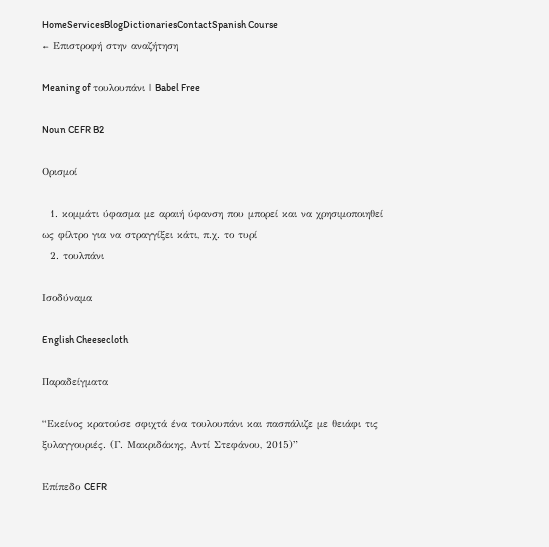HomeServicesBlogDictionariesContactSpanish Course
← Επιστροφή στην αναζήτηση

Meaning of τουλουπάνι | Babel Free

Noun CEFR B2

Ορισμοί

  1. κομμάτι ύφασμα με αραιή ύφανση που μπορεί και να χρησιμοποιηθεί ως φίλτρο για να στραγγίξει κάτι, π.χ. το τυρί
  2. τουλπάνι

Ισοδύναμα

English Cheesecloth

Παραδείγματα

“Εκείνος κρατούσε σφιχτά ένα τουλουπάνι και πασπάλιζε με θειάφι τις ξυλαγγουριές. (Γ. Μακριδάκης, Αντί Στεφάνου, 2015)”

Επίπεδο CEFR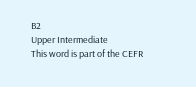B2
Upper Intermediate
This word is part of the CEFR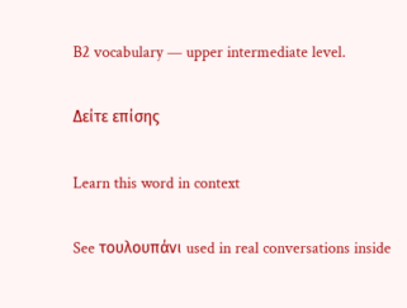B2 vocabulary — upper intermediate level.

Δείτε επίσης

Learn this word in context

See τουλουπάνι used in real conversations inside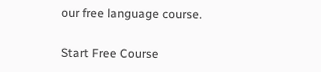our free language course.

Start Free Course